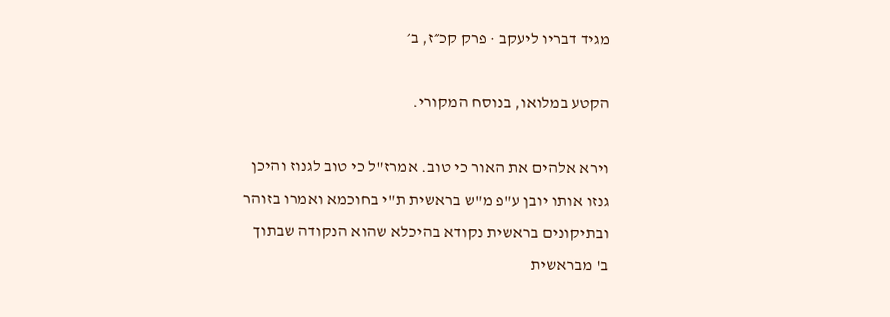מגיד דבריו ליעקב · פרק קכ״ז, ב׳

הקטע במלואו, בנוסח המקורי.

וירא אלהים את האור כי טוב. אמרז"ל כי טוב לגנוז והיכן גנזו אותו יובן ע"פ מ"ש בראשית ת"י בחוכמא ואמרו בזוהר ובתיקונים בראשית נקודא בהיכלא שהוא הנקודה שבתוך ב' מבראשית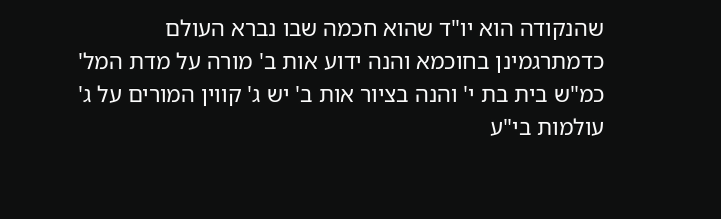שהנקודה הוא יו"ד שהוא חכמה שבו נברא העולם כדמתרגמינן בחוכמא והנה ידוע אות ב' מורה על מדת המל' כמ"ש בית בת י' והנה בציור אות ב' יש ג' קווין המורים על ג' עולמות בי"ע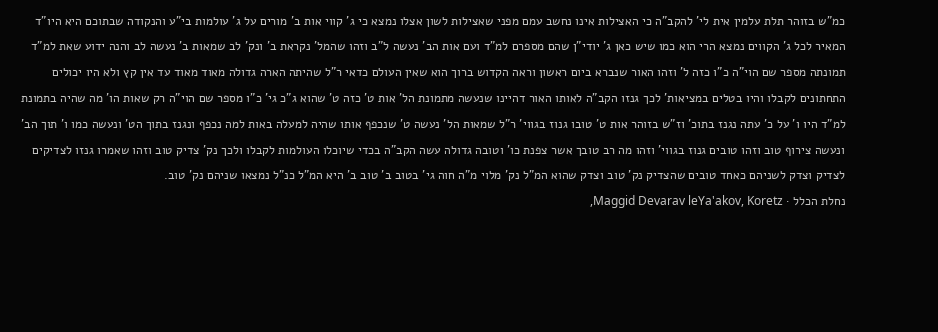כמ"ש בזוהר תלת עלמין אית לי' להקב"ה כי האצילות אינו נחשב עמם מפני שאצילות לשון אצלו נמצא כי ג' קווי אות ב' מורים על ג' עולמות בי"ע והנקודה שבתוכם היא היו"ד המאיר לכל ג' הקווים נמצא הרי הוא כמו שיש כאן ג' יודי"ן שהם מספרם למ"ד ועם אות הב' נעשה ל"ב וזהו שהמל' נקראת ב' ונק' לב שמאות ב' נעשה לב והנה ידוע שאת למ"ד תמונתה מספר שם הוי"ה כ"ו כזה ל' וזהו האור שנברא ביום ראשון וראה הקדוש ברוך הוא שאין העולם כדאי ר"ל שהיתה הארה גדולה מאוד מאוד עד אין קץ ולא היו יכולים התחתונים לקבלו והיו בטלים במציאות' לכך גנזו הקב"ה לאותו האור דהיינו שנעשה מתמונת הל' אות ט' כזה ט' שהוא ג"כ גי' כ"ו מספר שם הוי"ה רק שאות הו' מה שהיה בתמונת למ"ד היו ו' על כ' עתה נגנז בתוכ' וז"ש בזוהר אות ט' טובו גנוז בגווי' ר"ל שמאות הל' נעשה ט' שנכפף אותו שהיה למעלה באות למה נכפף ונגנז בתוך הט' ונעשה כמו ו' תוך הב' ונעשה צירוף טוב וזהו טובים גנוז בגווי' וזהו מה רב טובך אשר צפנת כו' וטובה גדולה עשה הקב"ה בכדי שיוכלו העולמות לקבלו ולכך נק' צדיק טוב וזהו שאמרו גנזו לצדיקים לצדיק וצדק לשניהם כאחד טובים שהצדיק נק' טוב וצדק שהוא המ"ל נק' מלוי מ"ה חוה גי' בטוב ב' טוב ב' היא המ"ל כנ"ל נמצאו שניהם נק' טוב.
נחלת הכלל · Maggid Devarav leYa'akov, Koretz,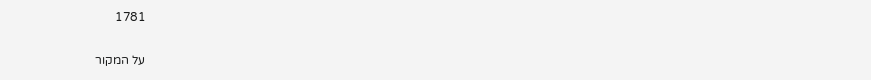1781

על המקור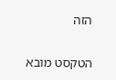הזה

הטקסט מובא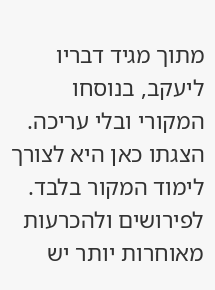מתוך מגיד דבריו ליעקב, בנוסחו המקורי ובלי עריכה. הצגתו כאן היא לצורך לימוד המקור בלבד. לפירושים ולהכרעות מאוחרות יותר יש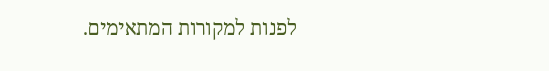לפנות למקורות המתאימים.